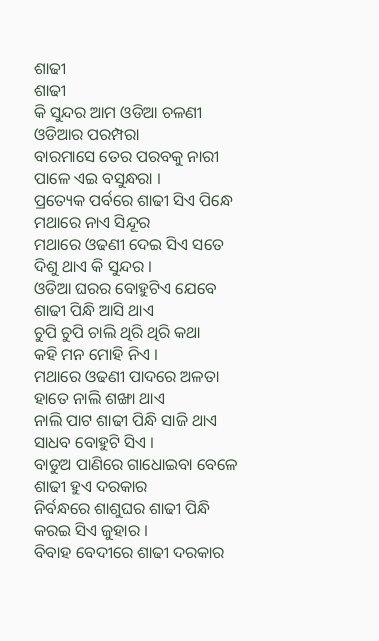ଶାଢୀ
ଶାଢୀ
କି ସୁନ୍ଦର ଆମ ଓଡିଆ ଚଳଣୀ
ଓଡିଆର ପରମ୍ପରା
ବାରମାସେ ତେର ପରବକୁ ନାରୀ
ପାଳେ ଏଇ ବସୁନ୍ଧରା ।
ପ୍ରତ୍ୟେକ ପର୍ବରେ ଶାଢୀ ସିଏ ପିନ୍ଧେ
ମଥାରେ ନାଏ ସିନ୍ଦୂର
ମଥାରେ ଓଢଣୀ ଦେଇ ସିଏ ସତେ
ଦିଶୁ ଥାଏ କି ସୁନ୍ଦର ।
ଓଡିଆ ଘରର ବୋହୁଟିଏ ଯେବେ
ଶାଢୀ ପିନ୍ଧି ଆସି ଥାଏ
ଚୁପି ଚୁପି ଚାଲି ଥିରି ଥିରି କଥା
କହି ମନ ମୋହି ନିଏ ।
ମଥାରେ ଓଢଣୀ ପାଦରେ ଅଳତା
ହାତେ ନାଲି ଶଙ୍ଖା ଥାଏ
ନାଲି ପାଟ ଶାଢୀ ପିନ୍ଧି ସାଜି ଥାଏ
ସାଧବ ବୋହୁଟି ସିଏ ।
ବାଡୁଅ ପାଣିରେ ଗାଧୋଇବା ବେଳେ
ଶାଢୀ ହୁଏ ଦରକାର
ନିର୍ବନ୍ଧରେ ଶାଶୁଘର ଶାଢୀ ପିନ୍ଧି
କରଇ ସିଏ ଜୁହାର ।
ବିବାହ ବେଦୀରେ ଶାଢୀ ଦରକାର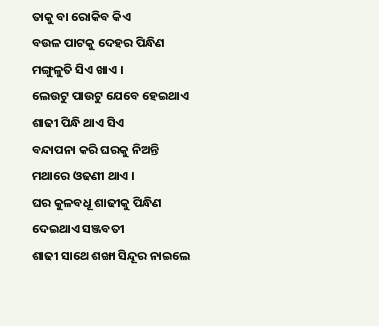ତାକୁ ବା ରୋକିବ କିଏ
ବଉଳ ପାଟକୁ ଦେହର ପିନ୍ଧିଣ
ମଙ୍ଗୁଳୁତି ସିଏ ଖାଏ ।
ଲେଉଟୁ ପାଉଟୁ ଯେବେ ହେଇଥାଏ
ଶାଢୀ ପିନ୍ଧି ଥାଏ ସିଏ
ବନ୍ଦାପନା କରି ଘରକୁ ନିଅନ୍ତି
ମଥାରେ ଓଢଣୀ ଥାଏ ।
ଘର କୁଳବଧୂ ଶାଢୀକୁ ପିନ୍ଧିଣ
ଦେଇଥାଏ ସଞ୍ଜବତୀ
ଶାଢୀ ସାଥେ ଶଙ୍ଖା ସିନ୍ଦୂର ନାଇଲେ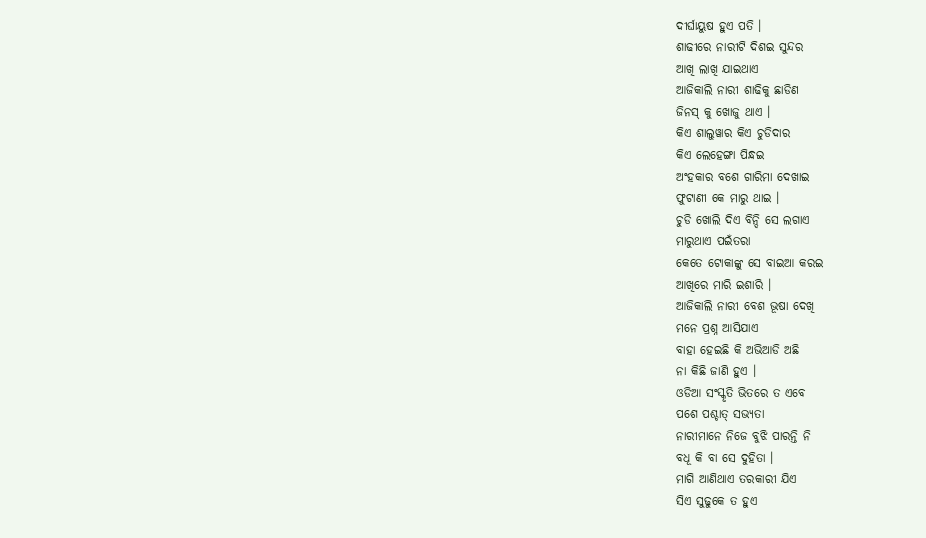ଦୀର୍ଘାୟୁଷ ହୁଏ ପତି ।
ଶାଢୀରେ ନାରୀଟି ଦିଶଇ ସୁନ୍ଦର
ଆଖି ଲାଖି ଯାଇଥାଏ
ଆଜିକାଲି ନାରୀ ଶାଢିକୁ ଛାଡିଣ
ଜିନସ୍ କୁ ଖୋଜୁ ଥାଏ ।
କିଏ ଶାଲୁୱାର କିଏ ଚୁଡିଦାର
କିଏ ଲେହେଙ୍ଗା ପିନ୍ଧଇ
ଅଂହକାର ବଶେ ଗାରିମା ଦେଖାଇ
ଫୁଟାଣୀ କେ ମାରୁ ଥାଇ ।
ଚୁଡି ଖୋଲି ଦିଏ ବିନ୍ଦି ସେ ଲଗାଏ
ମାରୁଥାଏ ପଇଁତରା
କେତେ ଟୋକାଙ୍କୁ ସେ ବାଇଆ କରଇ
ଆଖିରେ ମାରି ଇଶାରି ।
ଆଜିକାଲି ନାରୀ ବେଶ ଭୂଷା ଦେଖି
ମନେ ପ୍ରଶ୍ନ ଆସିଯାଏ
ବାହା ହେଇଛି କି ଅଭିଆଡି ଅଛି
ନା କିଛି ଜାଣି ହୁଏ ।
ଓଡିଆ ସଂସ୍କୃତି ଭିତରେ ତ ଏବେ
ପଶେ ପଶ୍ଚାତ୍ ସଭ୍ୟତା
ନାରୀମାନେ ନିଜେ ବୁଝି ପାରନ୍ତି ନି
ବଧୂ କି ବା ସେ ଦୁହିତା ।
ମାଗି ଆଣିଥାଏ ତରକାରୀ ଯିଏ
ସିଏ ସୁଢୁକେ ତ ହୁଏ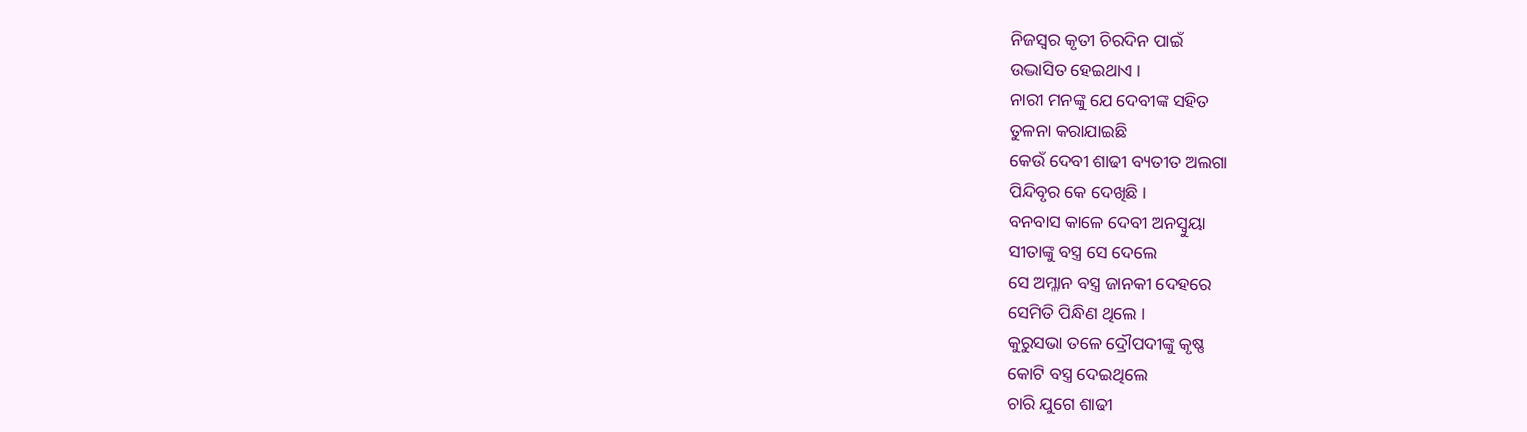ନିଜସ୍ୱର କୃତୀ ଚିରଦିନ ପାଇଁ
ଉଦ୍ଭାସିତ ହେଇଥାଏ ।
ନାରୀ ମନଙ୍କୁ ଯେ ଦେବୀଙ୍କ ସହିତ
ତୁଳନା କରାଯାଇଛି
କେଉଁ ଦେବୀ ଶାଢୀ ବ୍ୟତୀତ ଅଲଗା
ପିନ୍ଦିବୃର କେ ଦେଖିଛି ।
ବନବାସ କାଳେ ଦେବୀ ଅନସ୍ୱୁୟା
ସୀତାଙ୍କୁ ବସ୍ତ୍ର ସେ ଦେଲେ
ସେ ଅମ୍ଳାନ ବସ୍ତ୍ର ଜାନକୀ ଦେହରେ
ସେମିତି ପିନ୍ଧିଣ ଥିଲେ ।
କୁରୁସଭା ତଳେ ଦ୍ରୌପଦୀଙ୍କୁ କୃଷ୍ଣ
କୋଟି ବସ୍ତ୍ର ଦେଇଥିଲେ
ଚାରି ଯୁଗେ ଶାଢୀ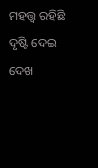ମହତ୍ତ୍ୱ ରହିଛି
ଦୃଷ୍ଟି ଦେଇ ଦେଖ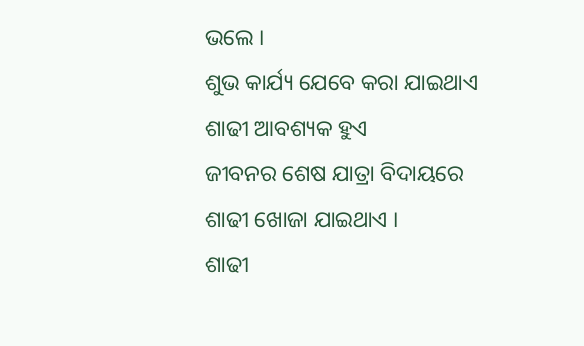ଭଲେ ।
ଶୁଭ କାର୍ଯ୍ୟ ଯେବେ କରା ଯାଇଥାଏ
ଶାଢୀ ଆବଶ୍ୟକ ହୁଏ
ଜୀବନର ଶେଷ ଯାତ୍ରା ବିଦାୟରେ
ଶାଢୀ ଖୋଜା ଯାଇଥାଏ ।
ଶାଢୀ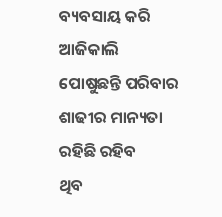ବ୍ୟବସାୟ କରି ଆଜିକାଲି
ପୋଷୁଛନ୍ତି ପରିବାର
ଶାଢୀର ମାନ୍ୟତା ରହିଛି ରହିବ
ଥିବ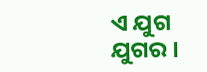ଏ ଯୁଗ ଯୁଗର ।